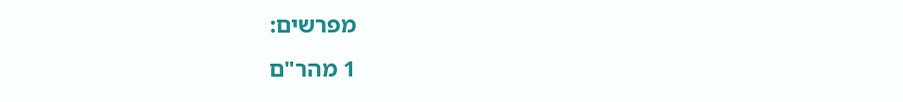מפרשים:
1 מהר"ם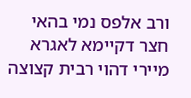ורב אלפס נמי בהאי חצר דקיימא לאגרא מיירי דהוי רבית קצוצה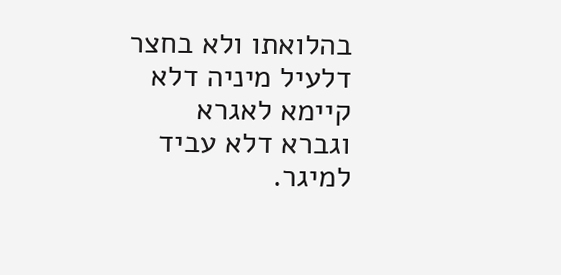בהלואתו ולא בחצר דלעיל מיניה דלא קיימא לאגרא וגברא דלא עביד למיגר.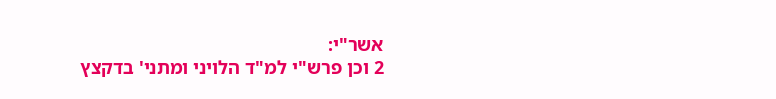אשר"י:
2 וכן פרש"י למ"ד הלויני ומתני' בדקצץ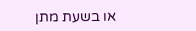או בשעת מתן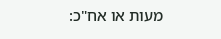מעות או אח"כ: